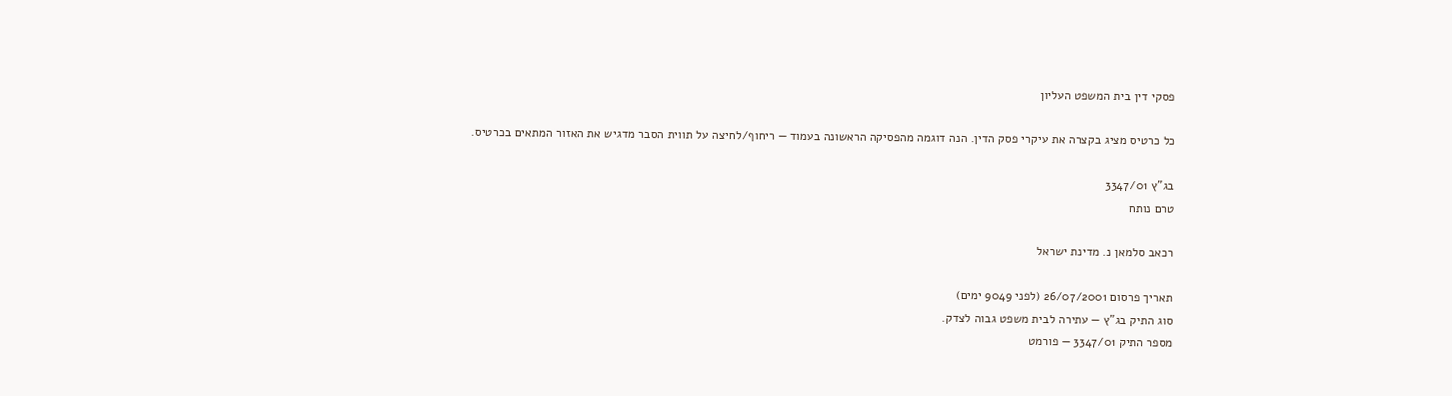פסקי דין בית המשפט העליון

כל כרטיס מציג בקצרה את עיקרי פסק הדין. הנה דוגמה מהפסיקה הראשונה בעמוד — ריחוף/לחיצה על תווית הסבר מדגיש את האזור המתאים בכרטיס.

בג"ץ 3347/01
טרם נותח

רכאב סלמאן נ. מדינת ישראל

תאריך פרסום 26/07/2001 (לפני 9049 ימים)
סוג התיק בג"ץ — עתירה לבית משפט גבוה לצדק.
מספר התיק 3347/01 — פורמט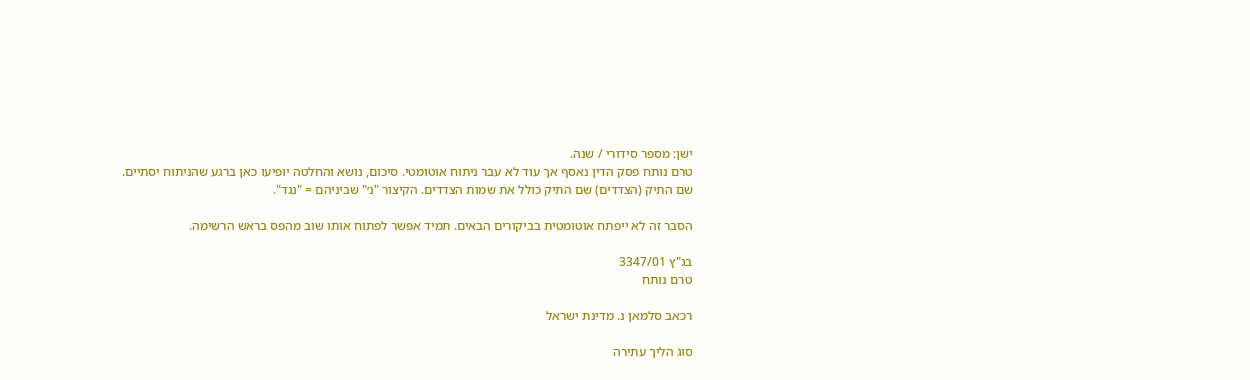ישן: מספר סידורי / שנה.
טרם נותח פסק הדין נאסף אך עוד לא עבר ניתוח אוטומטי. סיכום, נושא והחלטה יופיעו כאן ברגע שהניתוח יסתיים.
שם התיק (הצדדים) שם התיק כולל את שמות הצדדים. הקיצור "נ׳" שביניהם = "נגד".

הסבר זה לא ייפתח אוטומטית בביקורים הבאים. תמיד אפשר לפתוח אותו שוב מהפס בראש הרשימה.

בג"ץ 3347/01
טרם נותח

רכאב סלמאן נ. מדינת ישראל

סוג הליך עתירה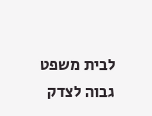לבית משפט גבוה לצדק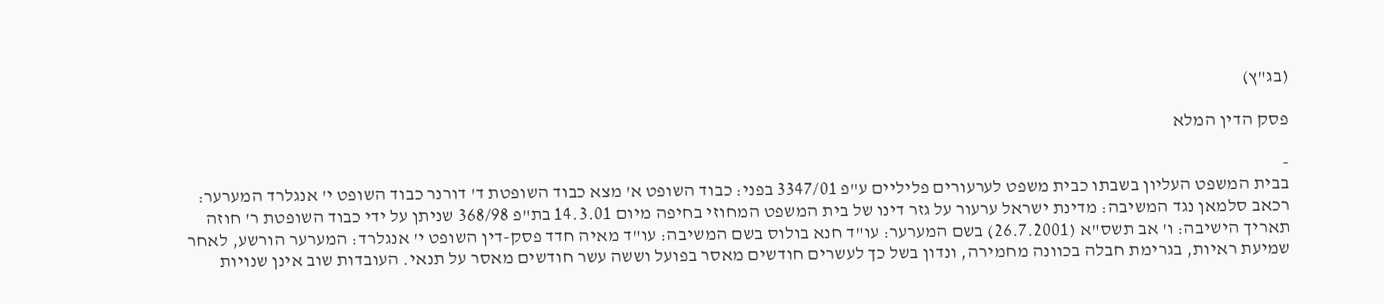(בג"ץ)

פסק הדין המלא

-
בבית המשפט העליון בשבתו כבית משפט לערעורים פליליים ע"פ 3347/01 בפני: כבוד השופט א' מצא כבוד השופטת ד' דורנר כבוד השופט י' אנגלרד המערער: רכאב סלמאן נגד המשיבה: מדינת ישראל ערעור על גזר דינו של בית המשפט המחוזי בחיפה מיום 14.3.01 בת"פ 368/98 שניתן על ידי כבוד השופטת ר' חוזה תאריך הישיבה: ו' אב תשס"א (26.7.2001) בשם המערער: עו"ד חנא בולוס בשם המשיבה: עו"ד מאיה חדד פסק-דין השופט י' אנגלרד: המערער הורשע, לאחר שמיעת ראיות, בגרימת חבלה בכוונה מחמירה, ונדון בשל כך לעשרים חודשים מאסר בפועל וששה עשר חודשים מאסר על תנאי. העובדות שוב אינן שנויות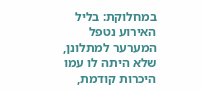במחלוקת: בליל האירוע נטפל המערער למתלונן, שלא היתה לו עמו היכרות קודמת,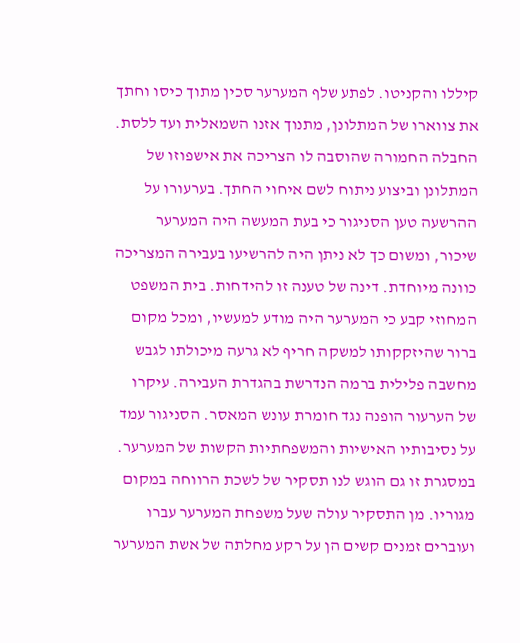קיללו והקניטו. לפתע שלף המערער סכין מתוך כיסו וחתך את צווארו של המתלונן, מתנוך אזנו השמאלית ועד ללסת. החבלה החמורה שהוסבה לו הצריכה את אישפוזו של המתלונן וביצוע ניתוח לשם איחוי החתך. בערעורו על ההרשעה טען הסניגור כי בעת המעשה היה המערער שיכור, ומשום כך לא ניתן היה להרשיעו בעבירה המצריכה כוונה מיוחדת. דינה של טענה זו להידחות. בית המשפט המחוזי קבע כי המערער היה מודע למעשיו, ומכל מקום ברור שהיזקקותו למשקה חריף לא גרעה מיכולתו לגבש מחשבה פלילית ברמה הנדרשת בהגדרת העבירה. עיקרו של הערעור הופנה נגד חומרת עונש המאסר. הסניגור עמד על נסיבותיו האישיות והמשפחתיות הקשות של המערער. במסגרת זו גם הוגש לנו תסקיר של לשכת הרווחה במקום מגוריו. מן התסקיר עולה שעל משפחת המערער עברו ועוברים זמנים קשים הן על רקע מחלתה של אשת המערער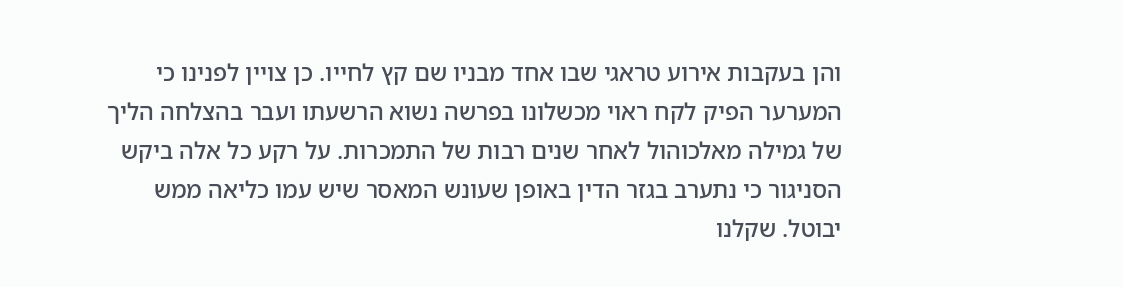והן בעקבות אירוע טראגי שבו אחד מבניו שם קץ לחייו. כן צויין לפנינו כי המערער הפיק לקח ראוי מכשלונו בפרשה נשוא הרשעתו ועבר בהצלחה הליך של גמילה מאלכוהול לאחר שנים רבות של התמכרות. על רקע כל אלה ביקש הסניגור כי נתערב בגזר הדין באופן שעונש המאסר שיש עמו כליאה ממש יבוטל. שקלנו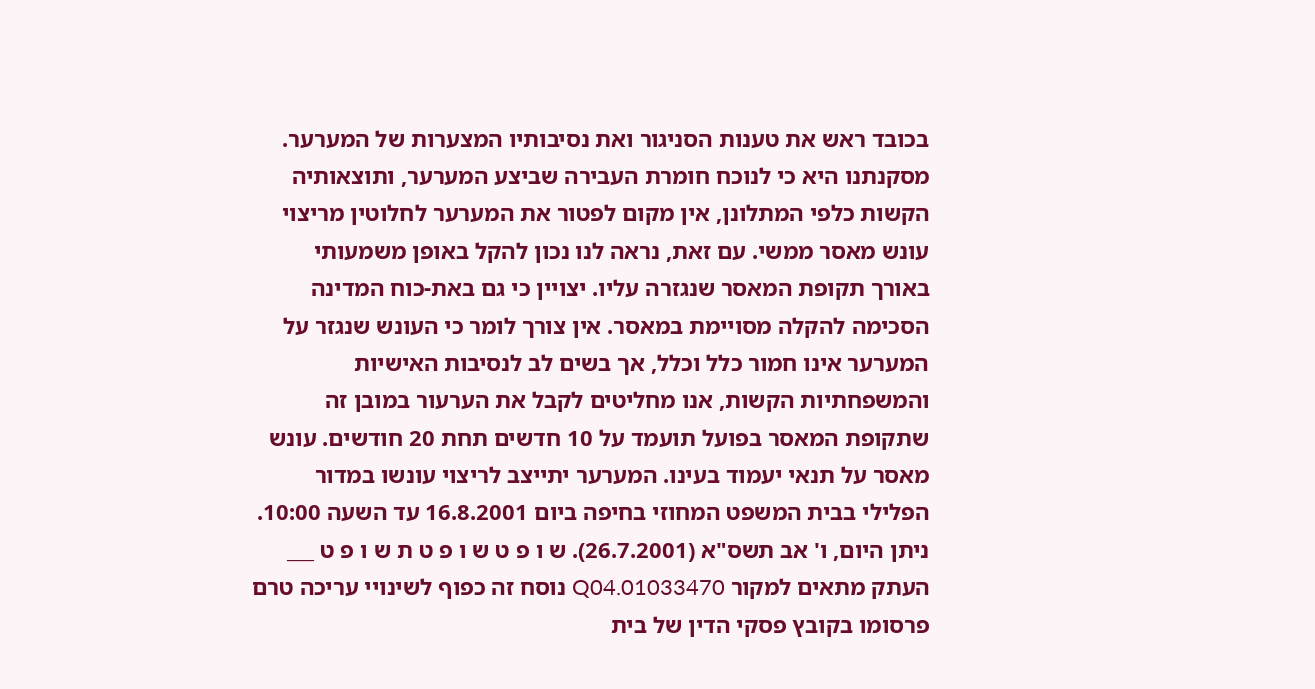בכובד ראש את טענות הסניגור ואת נסיבותיו המצערות של המערער. מסקנתנו היא כי לנוכח חומרת העבירה שביצע המערער, ותוצאותיה הקשות כלפי המתלונן, אין מקום לפטור את המערער לחלוטין מריצוי עונש מאסר ממשי. עם זאת, נראה לנו נכון להקל באופן משמעותי באורך תקופת המאסר שנגזרה עליו. יצויין כי גם באת-כוח המדינה הסכימה להקלה מסויימת במאסר. אין צורך לומר כי העונש שנגזר על המערער אינו חמור כלל וכלל, אך בשים לב לנסיבות האישיות והמשפחתיות הקשות, אנו מחליטים לקבל את הערעור במובן זה שתקופת המאסר בפועל תועמד על 10 חדשים תחת 20 חודשים. עונש מאסר על תנאי יעמוד בעינו. המערער יתייצב לריצוי עונשו במדור הפלילי בבית המשפט המחוזי בחיפה ביום 16.8.2001 עד השעה 10:00. ניתן היום, ו' אב תשס"א (26.7.2001). ש ו פ ט ש ו פ ט ת ש ו פ ט ___ העתק מתאים למקור 01033470.Q04 נוסח זה כפוף לשינויי עריכה טרם פרסומו בקובץ פסקי הדין של בית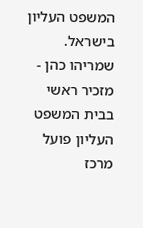המשפט העליון בישראל. שמריהו כהן - מזכיר ראשי בבית המשפט העליון פועל מרכז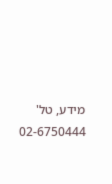מידע, טל' 02-6750444